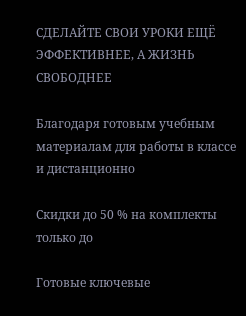СДЕЛАЙТЕ СВОИ УРОКИ ЕЩЁ ЭФФЕКТИВНЕЕ, А ЖИЗНЬ СВОБОДНЕЕ

Благодаря готовым учебным материалам для работы в классе и дистанционно

Скидки до 50 % на комплекты
только до

Готовые ключевые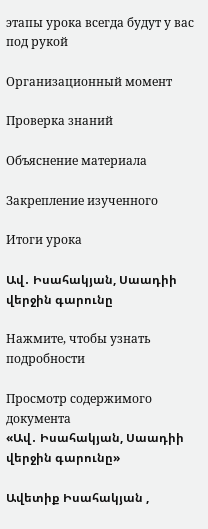этапы урока всегда будут у вас под рукой

Организационный момент

Проверка знаний

Объяснение материала

Закрепление изученного

Итоги урока

Ավ․ Իսահակյան, Սաադիի վերջին գարունը

Нажмите, чтобы узнать подробности

Просмотр содержимого документа
«Ավ․ Իսահակյան, Սաադիի վերջին գարունը»

Ավետիք Իսահակյան ,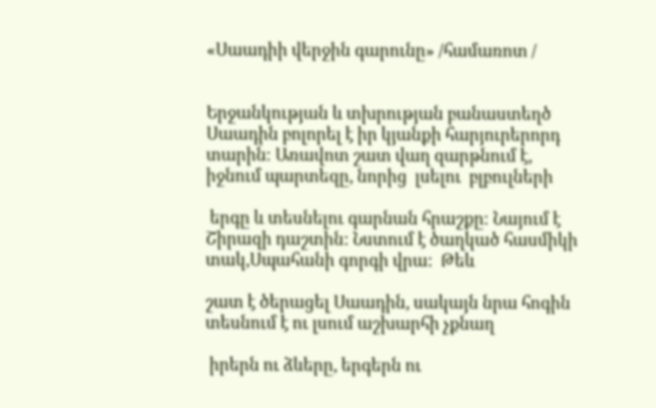«Սաադիի վերջին գարունը» /համառոտ /


Երջանկության և տխրության բանաստեղծ Սաադին բոլորել է իր կյանքի հարյուրերորդ տարին։ Առավոտ շատ վաղ զարթնում է, իջնում պարտեզը, նորից  լսելու  բլբուլների

 երգը և տեսնելու գարնան հրաշքը։ Նայում է Շիրազի դաշտին: Նստում է ծաղկած հասմիկի տակ,Սպահանի գորգի վրա:  Թեև

շատ է ծերացել Սաադին, սակայն նրա հոգին տեսնում է ու լսում աշխարհի չքնաղ

 իրերն ու ձևերը, երգերն ու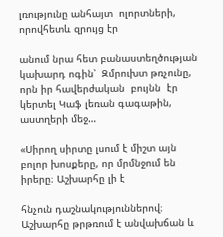լռությունը անհայտ  ոլորտների,  որովհետև զրույց էր

անում նրա հետ բանաստեղծության կախարդ ոգին՝  Զմրուխտ թռչունը, որն իր հավերժական  բույնն  էր կերտել Կաֆ լեռան գագաթին, աստղերի մեջ…

«Սիրող սիրտը լսում է միշտ այն բոլոր խոսքերը, որ մրմնջում են իրերը։ Աշխարհը լի է

հնչուն դաշնակություններով։ Աշխարհը թրթռում է անվախճան և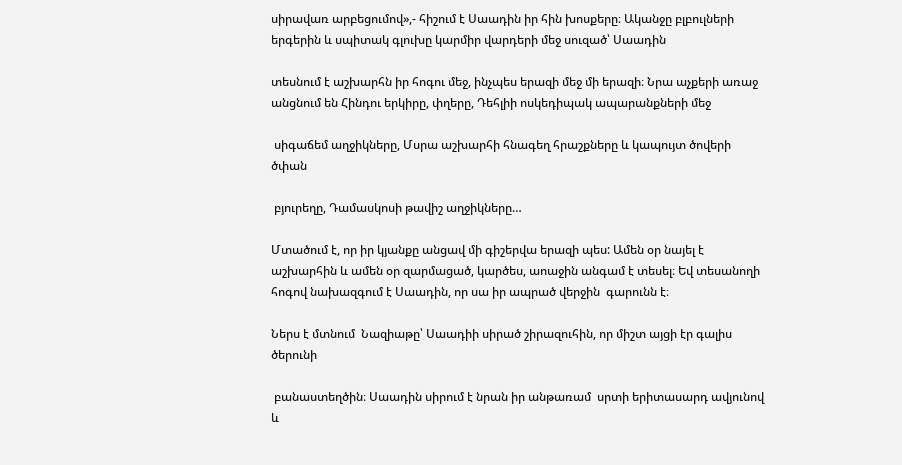սիրավառ արբեցումով»,- հիշում է Սաադին իր հին խոսքերը։ Ականջը բլբուլների երգերին և սպիտակ գլուխը կարմիր վարդերի մեջ սուզած՝ Սաադին

տեսնում է աշխարհն իր հոգու մեջ, ինչպես երազի մեջ մի երազի։ Նրա աչքերի առաջ անցնում են Հինդու երկիրը, փղերը, Դեհլիի ոսկեդիպակ ապարանքների մեջ

 սիգաճեմ աղջիկները, Մսրա աշխարհի հնագեղ հրաշքները և կապույտ ծովերի ծփան

 բյուրեղը, Դամասկոսի թավիշ աղջիկները…

Մտածում է, որ իր կյանքը անցավ մի գիշերվա երազի պես: Ամեն օր նայել է աշխարհին և ամեն օր զարմացած, կարծես, աոաջին անգամ է տեսել։ Եվ տեսանողի հոգով նախազգում է Սաադին, որ սա իր ապրած վերջին  գարունն է։

Ներս է մտնում  Նազիաթը՝ Սաադիի սիրած շիրազուհին, որ միշտ այցի էր գալիս ծերունի

 բանաստեղծին։ Սաադին սիրում է նրան իր անթառամ  սրտի երիտասարդ ավյունով և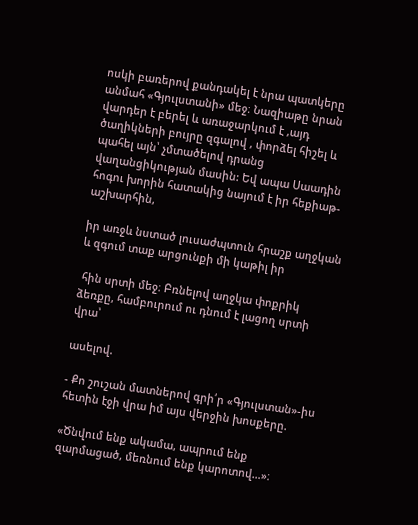ոսկի բառերով քանդակել է նրա պատկերը  անմահ «Գյուլստանի» մեջ։ Նազիաթը նրան վարդեր է բերել և առաջարկում է ,այդ ծաղիկների բույրը զգալով , փորձել հիշել և պահել այն՝ չմտածելով դրանց վաղանցիկության մասին: Եվ ապա Սաադին հոգու խորին հատակից նայում է իր հեքիաթ-աշխարհին,

իր առջև նստած լուսաժպտուն հրաշք աղջկան և զգում տաք արցունքի մի կաթիլ իր

 հին սրտի մեջ։ Բռնելով աղջկա փոքրիկ ձեռքը, համբուրում ու դնում է լացող սրտի վրա՝

ասելով.

- Քո շուշան մատներով գրի՛ր «Գյուլստան»-իս հետին էջի վրա իմ այս վերջին խոսքերը.

«Ծնվում ենք ակամա, ապրում ենք զարմացած, մեռնում ենք կարոտով…»։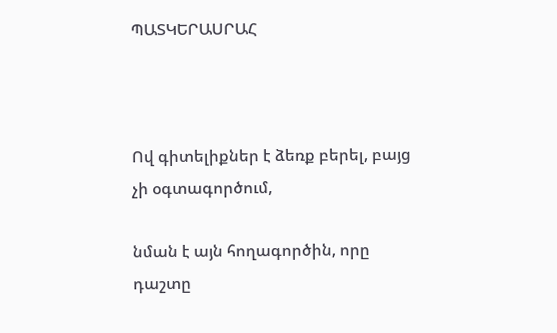ՊԱՏԿԵՐԱՍՐԱՀ



Ով գիտելիքներ է ձեռք բերել, բայց չի օգտագործում,

նման է այն հողագործին, որը դաշտը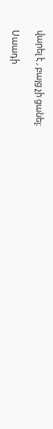վարել է , բայց չի ցանել։

Սաադի